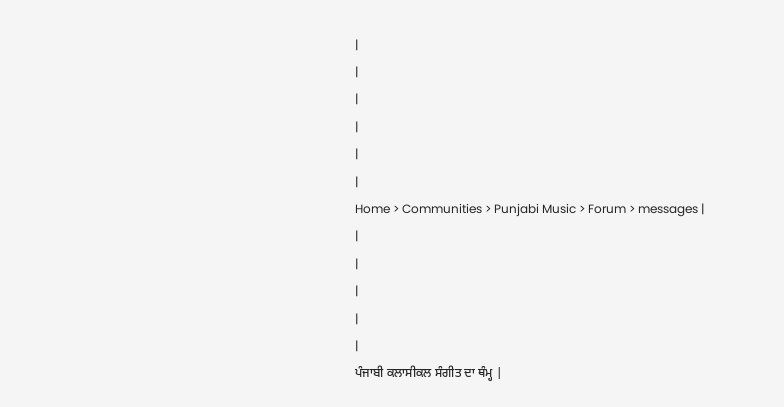|
|
|
|
|
|
Home > Communities > Punjabi Music > Forum > messages |
|
|
|
|
|
ਪੰਜਾਬੀ ਕਲਾਸੀਕਲ ਸੰਗੀਤ ਦਾ ਥੰਮ੍ਹ |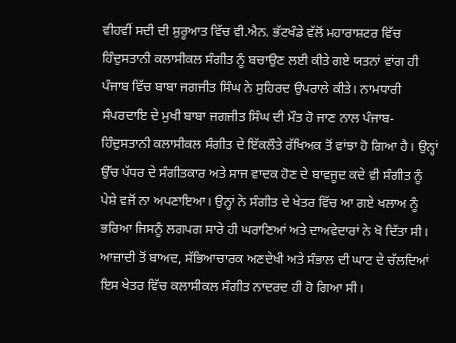ਵੀਹਵੀਂ ਸਦੀ ਦੀ ਸ਼ੁਰੂਆਤ ਵਿੱਚ ਵੀ.ਐਨ. ਭੱਟਖੰਡੇ ਵੱਲੋਂ ਮਹਾਰਾਸ਼ਟਰ ਵਿੱਚ ਹਿੰਦੁਸਤਾਨੀ ਕਲਾਸੀਕਲ ਸੰਗੀਤ ਨੂੰ ਬਚਾਉਣ ਲਈ ਕੀਤੇ ਗਏ ਯਤਨਾਂ ਵਾਂਗ ਹੀ ਪੰਜਾਬ ਵਿੱਚ ਬਾਬਾ ਜਗਜੀਤ ਸਿੰਘ ਨੇ ਸੁਹਿਰਦ ਉਪਰਾਲੇ ਕੀਤੇ। ਨਾਮਧਾਰੀ ਸੰਪਰਦਾਇ ਦੇ ਮੁਖੀ ਬਾਬਾ ਜਗਜੀਤ ਸਿੰਘ ਦੀ ਮੌਤ ਹੋ ਜਾਣ ਨਾਲ ਪੰਜਾਬ-ਹਿੰਦੁਸਤਾਨੀ ਕਲਾਸੀਕਲ ਸੰਗੀਤ ਦੇ ਇੱਕਲੌਤੇ ਰੱਖਿਅਕ ਤੋਂ ਵਾਂਝਾ ਹੋ ਗਿਆ ਹੈ। ਉਨ੍ਹਾਂ ਉੱਚ ਪੱਧਰ ਦੇ ਸੰਗੀਤਕਾਰ ਅਤੇ ਸਾਜ ਵਾਦਕ ਹੋਣ ਦੇ ਬਾਵਜੂਦ ਕਦੇ ਵੀ ਸੰਗੀਤ ਨੂੰ ਪੇਸ਼ੇ ਵਜੋਂ ਨਾ ਅਪਣਾਇਆ। ਉਨ੍ਹਾਂ ਨੇ ਸੰਗੀਤ ਦੇ ਖੇਤਰ ਵਿੱਚ ਆ ਗਏ ਖਲਾਅ ਨੂੰ ਭਰਿਆ ਜਿਸਨੂੰ ਲਗਪਗ ਸਾਰੇ ਹੀ ਘਰਾਣਿਆਂ ਅਤੇ ਦਾਅਵੇਦਾਰਾਂ ਨੇ ਖੋ ਦਿੱਤਾ ਸੀ। ਆਜ਼ਾਦੀ ਤੋਂ ਬਾਅਦ, ਸੱਭਿਆਚਾਰਕ ਅਣਦੇਖੀ ਅਤੇ ਸੰਭਾਲ ਦੀ ਘਾਟ ਦੇ ਚੱਲਦਿਆਂ ਇਸ ਖੇਤਰ ਵਿੱਚ ਕਲਾਸੀਕਲ ਸੰਗੀਤ ਨਾਦਰਦ ਹੀ ਹੋ ਗਿਆ ਸੀ।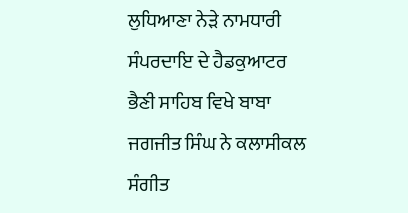ਲੁਧਿਆਣਾ ਨੇੜੇ ਨਾਮਧਾਰੀ ਸੰਪਰਦਾਇ ਦੇ ਹੈਡਕੁਆਟਰ ਭੈਣੀ ਸਾਹਿਬ ਵਿਖੇ ਬਾਬਾ ਜਗਜੀਤ ਸਿੰਘ ਨੇ ਕਲਾਸੀਕਲ ਸੰਗੀਤ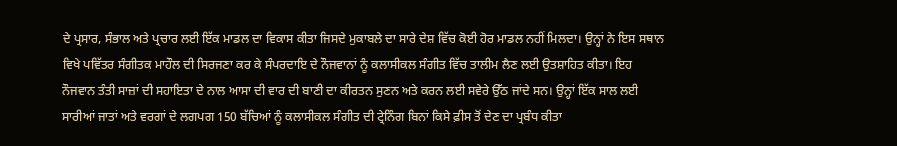ਦੇ ਪ੍ਰਸਾਰ, ਸੰਭਾਲ ਅਤੇ ਪ੍ਰਚਾਰ ਲਈ ਇੱਕ ਮਾਡਲ ਦਾ ਵਿਕਾਸ ਕੀਤਾ ਜਿਸਦੇ ਮੁਕਾਬਲੇ ਦਾ ਸਾਰੇ ਦੇਸ਼ ਵਿੱਚ ਕੋਈ ਹੋਰ ਮਾਡਲ ਨਹੀਂ ਮਿਲਦਾ। ਉਨ੍ਹਾਂ ਨੇ ਇਸ ਸਥਾਨ ਵਿਖੇ ਪਵਿੱਤਰ ਸੰਗੀਤਕ ਮਾਹੌਲ ਦੀ ਸਿਰਜਣਾ ਕਰ ਕੇ ਸੰਪਰਦਾਇ ਦੇ ਨੌਜਵਾਨਾਂ ਨੂੰ ਕਲਾਸੀਕਲ ਸੰਗੀਤ ਵਿੱਚ ਤਾਲੀਮ ਲੈਣ ਲਈ ਉਤਸ਼ਾਹਿਤ ਕੀਤਾ। ਇਹ ਨੌਜਵਾਨ ਤੰਤੀ ਸਾਜ਼ਾਂ ਦੀ ਸਹਾਇਤਾ ਦੇ ਨਾਲ ਆਸਾ ਦੀ ਵਾਰ ਦੀ ਬਾਣੀ ਦਾ ਕੀਰਤਨ ਸੁਣਨ ਅਤੇ ਕਰਨ ਲਈ ਸਵੇਰੇ ਉੱਠ ਜਾਂਦੇ ਸਨ। ਉਨ੍ਹਾਂ ਇੱਕ ਸਾਲ ਲਈ ਸਾਰੀਆਂ ਜਾਤਾਂ ਅਤੇ ਵਰਗਾਂ ਦੇ ਲਗਪਗ 150 ਬੱਚਿਆਂ ਨੂੰ ਕਲਾਸੀਕਲ ਸੰਗੀਤ ਦੀ ਟ੍ਰੇਨਿੰਗ ਬਿਨਾਂ ਕਿਸੇ ਫ਼ੀਸ ਤੋਂ ਦੇਣ ਦਾ ਪ੍ਰਬੰਧ ਕੀਤਾ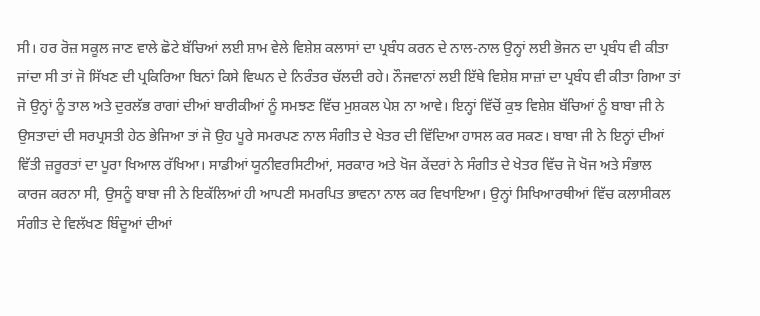ਸੀ। ਹਰ ਰੋਜ਼ ਸਕੂਲ ਜਾਣ ਵਾਲੇ ਛੋਟੇ ਬੱਚਿਆਂ ਲਈ ਸ਼ਾਮ ਵੇਲੇ ਵਿਸ਼ੇਸ਼ ਕਲਾਸਾਂ ਦਾ ਪ੍ਰਬੰਧ ਕਰਨ ਦੇ ਨਾਲ-ਨਾਲ ਉਨ੍ਹਾਂ ਲਈ ਭੋਜਨ ਦਾ ਪ੍ਰਬੰਧ ਵੀ ਕੀਤਾ ਜਾਂਦਾ ਸੀ ਤਾਂ ਜੋ ਸਿੱਖਣ ਦੀ ਪ੍ਰਕਿਰਿਆ ਬਿਨਾਂ ਕਿਸੇ ਵਿਘਨ ਦੇ ਨਿਰੰਤਰ ਚੱਲਦੀ ਰਹੇ। ਨੌਜਵਾਨਾਂ ਲਈ ਇੱਥੇ ਵਿਸ਼ੇਸ਼ ਸਾਜ਼ਾਂ ਦਾ ਪ੍ਰਬੰਧ ਵੀ ਕੀਤਾ ਗਿਆ ਤਾਂ ਜੋ ਉਨ੍ਹਾਂ ਨੂੰ ਤਾਲ ਅਤੇ ਦੁਰਲੱਭ ਰਾਗਾਂ ਦੀਆਂ ਬਾਰੀਕੀਆਂ ਨੂੰ ਸਮਝਣ ਵਿੱਚ ਮੁਸ਼ਕਲ ਪੇਸ਼ ਨਾ ਆਵੇ। ਇਨ੍ਹਾਂ ਵਿੱਚੋਂ ਕੁਝ ਵਿਸ਼ੇਸ਼ ਬੱਚਿਆਂ ਨੂੰ ਬਾਬਾ ਜੀ ਨੇ ਉਸਤਾਦਾਂ ਦੀ ਸਰਪ੍ਰਸਤੀ ਹੇਠ ਭੇਜਿਆ ਤਾਂ ਜੋ ਉਹ ਪੂਰੇ ਸਮਰਪਣ ਨਾਲ ਸੰਗੀਤ ਦੇ ਖੇਤਰ ਦੀ ਵਿੱਦਿਆ ਹਾਸਲ ਕਰ ਸਕਣ। ਬਾਬਾ ਜੀ ਨੇ ਇਨ੍ਹਾਂ ਦੀਆਂ ਵਿੱਤੀ ਜ਼ਰੂਰਤਾਂ ਦਾ ਪੂਰਾ ਖਿਆਲ ਰੱਖਿਆ। ਸਾਡੀਆਂ ਯੂਨੀਵਰਸਿਟੀਆਂ, ਸਰਕਾਰ ਅਤੇ ਖੋਜ ਕੇਂਦਰਾਂ ਨੇ ਸੰਗੀਤ ਦੇ ਖੇਤਰ ਵਿੱਚ ਜੋ ਖੋਜ ਅਤੇ ਸੰਭਾਲ ਕਾਰਜ ਕਰਨਾ ਸੀ, ਉਸਨੂੰ ਬਾਬਾ ਜੀ ਨੇ ਇਕੱਲਿਆਂ ਹੀ ਆਪਣੀ ਸਮਰਪਿਤ ਭਾਵਨਾ ਨਾਲ ਕਰ ਵਿਖਾਇਆ। ਉਨ੍ਹਾਂ ਸਿਖਿਆਰਥੀਆਂ ਵਿੱਚ ਕਲਾਸੀਕਲ ਸੰਗੀਤ ਦੇ ਵਿਲੱਖਣ ਬਿੰਦੂਆਂ ਦੀਆਂ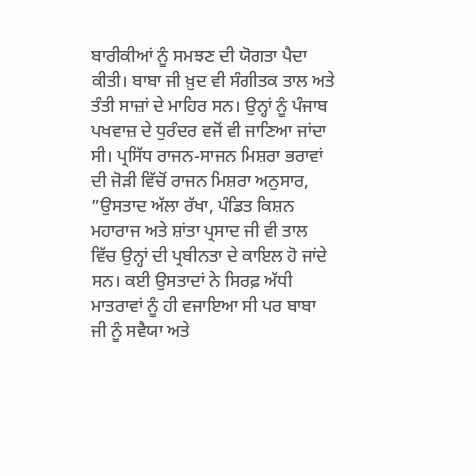ਬਾਰੀਕੀਆਂ ਨੂੰ ਸਮਝਣ ਦੀ ਯੋਗਤਾ ਪੈਦਾ ਕੀਤੀ। ਬਾਬਾ ਜੀ ਖ਼ੁਦ ਵੀ ਸੰਗੀਤਕ ਤਾਲ ਅਤੇ ਤੰਤੀ ਸਾਜ਼ਾਂ ਦੇ ਮਾਹਿਰ ਸਨ। ਉਨ੍ਹਾਂ ਨੂੰ ਪੰਜਾਬ ਪਖਵਾਜ਼ ਦੇ ਧੁਰੰਦਰ ਵਜੋਂ ਵੀ ਜਾਣਿਆ ਜਾਂਦਾ ਸੀ। ਪ੍ਰਸਿੱਧ ਰਾਜਨ-ਸਾਜਨ ਮਿਸ਼ਰਾ ਭਰਾਵਾਂ ਦੀ ਜੋੜੀ ਵਿੱਚੋਂ ਰਾਜਨ ਮਿਸ਼ਰਾ ਅਨੁਸਾਰ, ”ਉਸਤਾਦ ਅੱਲਾ ਰੱਖਾ, ਪੰਡਿਤ ਕਿਸ਼ਨ ਮਹਾਰਾਜ ਅਤੇ ਸ਼ਾਂਤਾ ਪ੍ਰਸਾਦ ਜੀ ਵੀ ਤਾਲ ਵਿੱਚ ਉਨ੍ਹਾਂ ਦੀ ਪ੍ਰਬੀਨਤਾ ਦੇ ਕਾਇਲ ਹੋ ਜਾਂਦੇ ਸਨ। ਕਈ ਉਸਤਾਦਾਂ ਨੇ ਸਿਰਫ਼ ਅੱਧੀ ਮਾਤਰਾਵਾਂ ਨੂੰ ਹੀ ਵਜਾਇਆ ਸੀ ਪਰ ਬਾਬਾ ਜੀ ਨੂੰ ਸਵੈਯਾ ਅਤੇ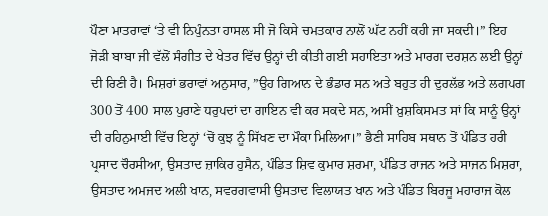ਪੌਣਾ ਮਾਤਰਾਵਾਂ ‘ਤੇ ਵੀ ਨਿਪੁੰਨਤਾ ਹਾਸਲ ਸੀ ਜੋ ਕਿਸੇ ਚਮਤਕਾਰ ਨਾਲੋਂ ਘੱਟ ਨਹੀਂ ਕਹੀ ਜਾ ਸਕਦੀ।” ਇਹ ਜੋੜੀ ਬਾਬਾ ਜੀ ਵੱਲੋਂ ਸੰਗੀਤ ਦੇ ਖੇਤਰ ਵਿੱਚ ਉਨ੍ਹਾਂ ਦੀ ਕੀਤੀ ਗਈ ਸਹਾਇਤਾ ਅਤੇ ਮਾਰਗ ਦਰਸ਼ਨ ਲਈ ਉਨ੍ਹਾਂ ਦੀ ਰਿਣੀ ਹੈ। ਮਿਸ਼ਰਾਂ ਭਰਾਵਾਂ ਅਨੁਸਾਰ, ”ਉਹ ਗਿਆਨ ਦੇ ਭੰਡਾਰ ਸਨ ਅਤੇ ਬਹੁਤ ਹੀ ਦੁਰਲੱਭ ਅਤੇ ਲਗਪਗ 300 ਤੋਂ 400 ਸਾਲ ਪੁਰਾਣੇ ਧਰੁਪਦਾਂ ਦਾ ਗਾਇਨ ਵੀ ਕਰ ਸਕਦੇ ਸਨ, ਅਸੀਂ ਖ਼ੁਸ਼ਕਿਸਮਤ ਸਾਂ ਕਿ ਸਾਨੂੰ ਉਨ੍ਹਾਂ ਦੀ ਰਹਿਨੁਮਾਈ ਵਿੱਚ ਇਨ੍ਹਾਂ ‘ਚੋਂ ਕੁਝ ਨੂੰ ਸਿੱਖਣ ਦਾ ਮੌਕਾ ਮਿਲਿਆ।” ਭੈਣੀ ਸਾਹਿਬ ਸਥਾਨ ਤੋਂ ਪੰਡਿਤ ਹਰੀ ਪ੍ਰਸਾਦ ਚੌਰਸੀਆ, ਉਸਤਾਦ ਜ਼ਾਕਿਰ ਹੁਸੈਨ, ਪੰਡਿਤ ਸ਼ਿਵ ਕੁਮਾਰ ਸ਼ਰਮਾ, ਪੰਡਿਤ ਰਾਜਨ ਅਤੇ ਸਾਜਨ ਮਿਸ਼ਰਾ, ਉਸਤਾਦ ਅਮਜਦ ਅਲੀ ਖਾਨ, ਸਵਰਗਵਾਸੀ ਉਸਤਾਦ ਵਿਲਾਯਤ ਖਾਨ ਅਤੇ ਪੰਡਿਤ ਬਿਰਜੂ ਮਹਾਰਾਜ ਕੋਲ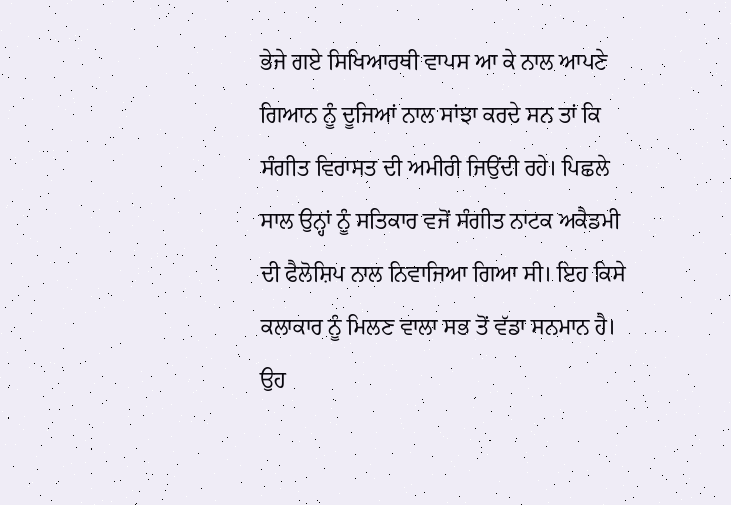ਭੇਜੇ ਗਏ ਸਿਖਿਆਰਥੀ ਵਾਪਸ ਆ ਕੇ ਨਾਲ ਆਪਣੇ ਗਿਆਨ ਨੂੰ ਦੂਜਿਆਂ ਨਾਲ ਸਾਂਝਾ ਕਰਦੇ ਸਨ ਤਾਂ ਕਿ ਸੰਗੀਤ ਵਿਰਾਸਤ ਦੀ ਅਮੀਰੀ ਜਿਉਂਦੀ ਰਹੇ। ਪਿਛਲੇ ਸਾਲ ਉਨ੍ਹਾਂ ਨੂੰ ਸਤਿਕਾਰ ਵਜੋਂ ਸੰਗੀਤ ਨਾਟਕ ਅਕੈਡਮੀ ਦੀ ਫੈਲੋਸ਼ਿਪ ਨਾਲ ਨਿਵਾਜਿਆ ਗਿਆ ਸੀ। ਇਹ ਕਿਸੇ ਕਲਾਕਾਰ ਨੂੰ ਮਿਲਣ ਵਾਲਾ ਸਭ ਤੋਂ ਵੱਡਾ ਸਨਮਾਨ ਹੈ। ਉਹ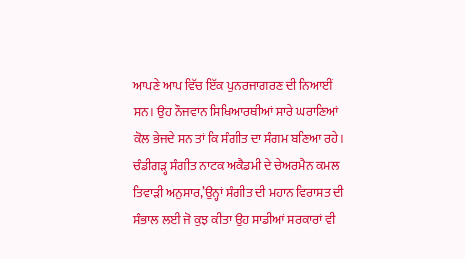ਆਪਣੇ ਆਪ ਵਿੱਚ ਇੱਕ ਪੁਨਰਜਾਗਰਣ ਦੀ ਨਿਆਈਂ ਸਨ। ਉਹ ਨੌਜਵਾਨ ਸਿਖਿਆਰਥੀਆਂ ਸਾਰੇ ਘਰਾਣਿਆਂ ਕੋਲ ਭੇਜਦੇ ਸਨ ਤਾਂ ਕਿ ਸੰਗੀਤ ਦਾ ਸੰਗਮ ਬਣਿਆ ਰਹੇ। ਚੰਡੀਗੜ੍ਹ ਸੰਗੀਤ ਨਾਟਕ ਅਕੈਡਮੀ ਦੇ ਚੇਅਰਮੈਨ ਕਮਲ ਤਿਵਾੜੀ ਅਨੁਸਾਰ,’ਉਨ੍ਹਾਂ ਸੰਗੀਤ ਦੀ ਮਹਾਨ ਵਿਰਾਸਤ ਦੀ ਸੰਭਾਲ ਲਈ ਜੋ ਕੁਝ ਕੀਤਾ ਉਹ ਸਾਡੀਆਂ ਸਰਕਾਰਾਂ ਵੀ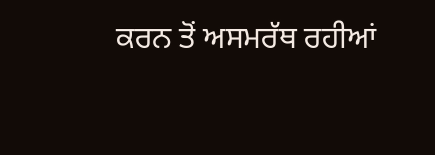ਕਰਨ ਤੋਂ ਅਸਮਰੱਥ ਰਹੀਆਂ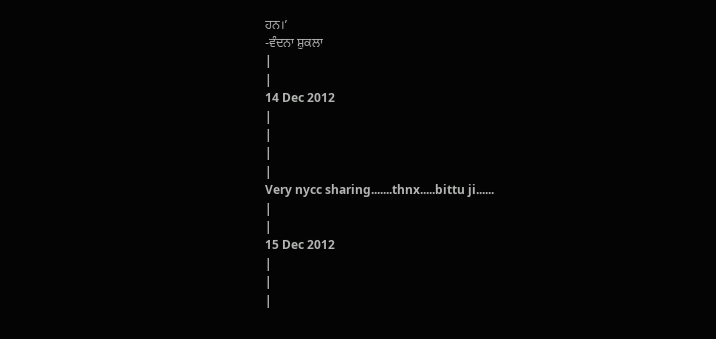ਹਨ।’
-ਵੰਦਨਾ ਸ਼ੁਕਲਾ
|
|
14 Dec 2012
|
|
|
|
Very nycc sharing.......thnx.....bittu ji......
|
|
15 Dec 2012
|
|
|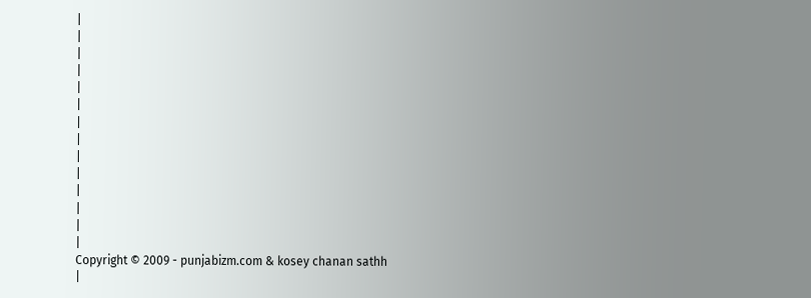|
|
|
|
|
|
|
|
|
|
|
|
|
|
Copyright © 2009 - punjabizm.com & kosey chanan sathh
|